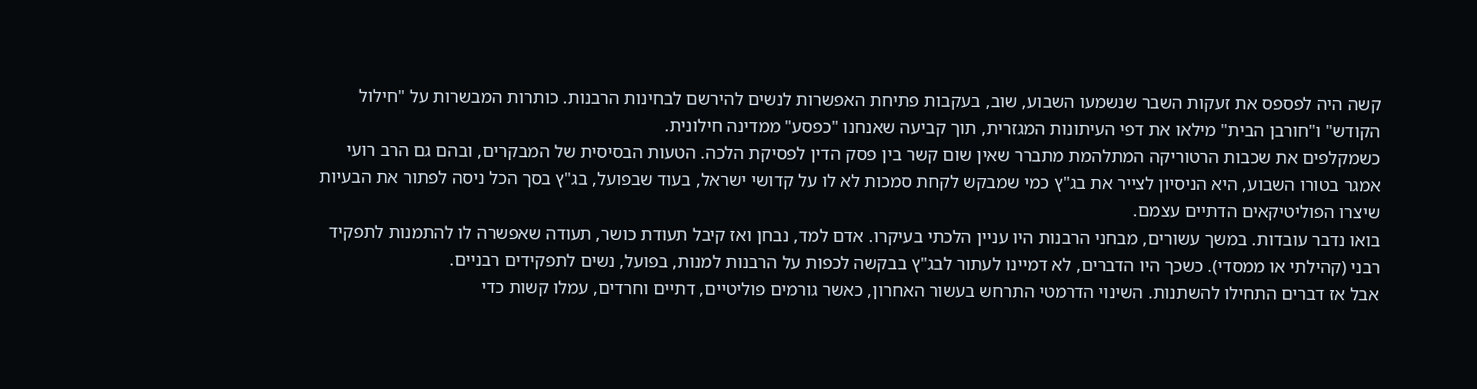קשה היה לפספס את זעקות השבר שנשמעו השבוע, שוב, בעקבות פתיחת האפשרות לנשים להירשם לבחינות הרבנות. כותרות המבשרות על "חילול הקודש" ו"חורבן הבית" מילאו את דפי העיתונות המגזרית, תוך קביעה שאנחנו "כפסע" ממדינה חילונית.
כשמקלפים את שכבות הרטוריקה המתלהמת מתברר שאין שום קשר בין פסק הדין לפסיקת הלכה. הטעות הבסיסית של המבקרים, ובהם גם הרב רועי אמגר בטורו השבוע, היא הניסיון לצייר את בג"ץ כמי שמבקש לקחת סמכות לא לו על קדושי ישראל, בעוד שבפועל, בג"ץ בסך הכל ניסה לפתור את הבעיות שיצרו הפוליטיקאים הדתיים עצמם.
בואו נדבר עובדות. במשך עשורים, מבחני הרבנות היו עניין הלכתי בעיקרו. אדם למד, נבחן ואז קיבל תעודת כושר, תעודה שאפשרה לו להתמנות לתפקיד רבני (קהילתי או ממסדי). כשכך היו הדברים, לא דמיינו לעתור לבג"ץ בבקשה לכפות על הרבנות למנות, בפועל, נשים לתפקידים רבניים.
אבל אז דברים התחילו להשתנות. השינוי הדרמטי התרחש בעשור האחרון, כאשר גורמים פוליטיים, דתיים וחרדים, עמלו קשות כדי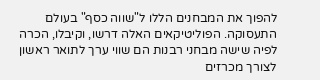להפוך את המבחנים הללו ל"שווה כסף" בעולם התעסוקה. הפוליטיקאים האלה דרשו, וקיבלו, הכרה לפיה שישה מבחני רבנות הם שווי ערך לתואר ראשון לצורך מכרזים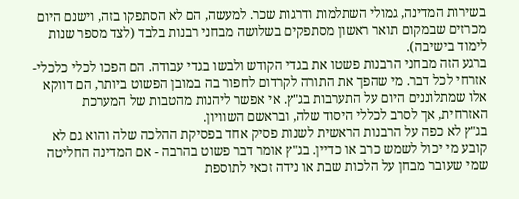בשירות המדינה, גמולי השתלמות ודרגות שכר. למעשה, הם לא הסתפקו בזה, וישנם היום מכרזים שבמקום תואר ראשון מסתפקים בשלושה מבחני רבנות בלבד (לצד מספר שנות לימוד בישיבה).
ברגע הזה מבחני הרבנות פשטו את בגדי הקודש ולבשו בגדי עבודה. הם הפכו לכלי כלכלי-אזרחי לכל דבר. מי שהפך את התורה לקרדום לחפור בה במובן הפשוט ביותר, הם דווקא אלו שמתלוננים היום על התערבות בג"ץ. אי אפשר ליהנות מהטבות של המערכת האזרחית, אך לסרב לכללי היסוד שלה, ובראשם השוויון.
בג"ץ לא כפה על הרבנות הראשית לשנות פסיק אחד בפסיקת ההלכה שלה והוא גם לא קובע מי יכול לשמש כרב או כדיין. בג"ץ אומר דבר פשוט בהרבה - אם המדינה החליטה שמי שעובר מבחן על הלכות שבת או נידה זכאי לתוספת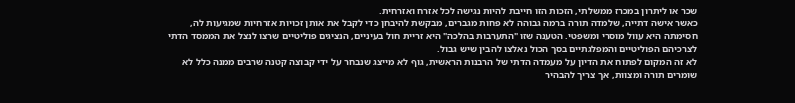שכר או ליתרון במכרז ממשלתי, הזכות הזו חייבת להיות נגישה לכל אזרח ואזרחית.
כאשר אישה דתייה, שלמדה תורה ברמה גבוהה לא פחות מגברים, מבקשת להיבחן כדי לקבל את אותן זכויות אזרחיות שמגיעות לה, חסימתה היא עוול מוסרי ומשפטי. הטענה שזו "התערבות בהלכה" היא זריית חול בעיניים, הנציגים פוליטיים שרצו לנצל את הממסד הדתי לצרכיהם הפוליטיים והמפלגתיים בסך הכול נאלצו להבין שיש גבול.
לא זה המקום לפתוח את הדיון על מעמדה הדתי של הרבנות הראשית, גוף לא מייצג שנבחר על ידי קבוצה קטנה שרבים ממנה כלל לא שומרים תורה ומצוות, אך צריך להבהיר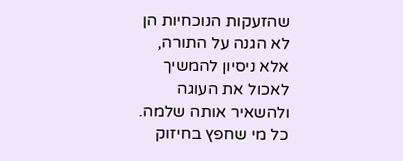שהזעקות הנוכחיות הן לא הגנה על התורה, אלא ניסיון להמשיך לאכול את העוגה ולהשאיר אותה שלמה. כל מי שחפץ בחיזוק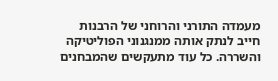מעמדה התורני והרוחני של הרבנות חייב לנתק אותה ממנגנוני הפוליטיקה והשררה. כל עוד מתעקשים שהמבחנים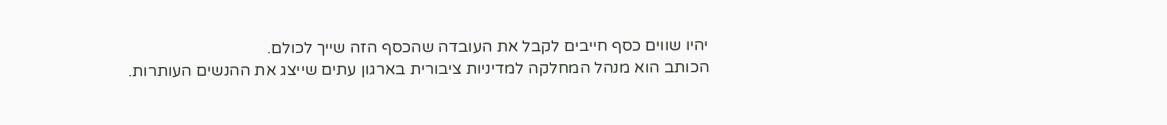יהיו שווים כסף חייבים לקבל את העובדה שהכסף הזה שייך לכולם.
הכותב הוא מנהל המחלקה למדיניות ציבורית בארגון עתים שייצג את ההנשים העותרות.